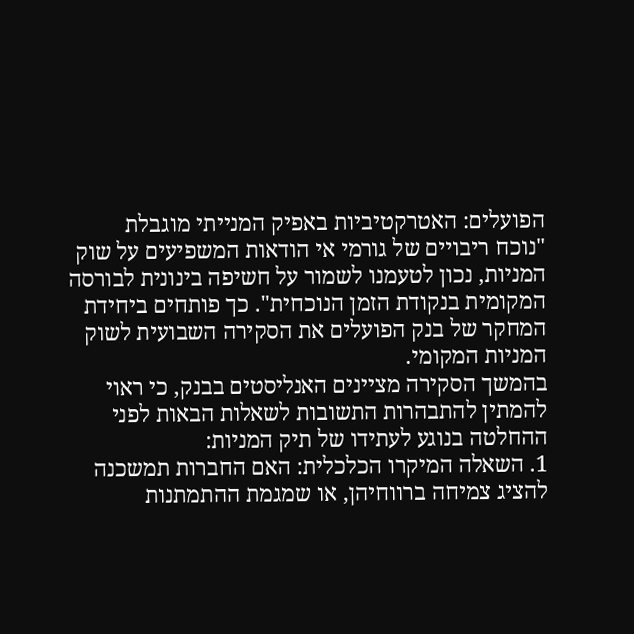הפועלים: האטרקטיביות באפיק המנייתי מוגבלת
"נוכח ריבויים של גורמי אי הודאות המשפיעים על שוק המניות, נכון לטעמנו לשמור על חשיפה בינונית לבורסה המקומית בנקודת הזמן הנוכחית". כך פותחים ביחידת המחקר של בנק הפועלים את הסקירה השבועית לשוק המניות המקומי.
בהמשך הסקירה מציינים האנליסטים בבנק, כי ראוי להמתין להתבהרות התשובות לשאלות הבאות לפני ההחלטה בנוגע לעתידו של תיק המניות:
1. השאלה המיקרו הכלכלית: האם החברות תמשכנה להציג צמיחה ברווחיהן, או שמגמת ההתמתנות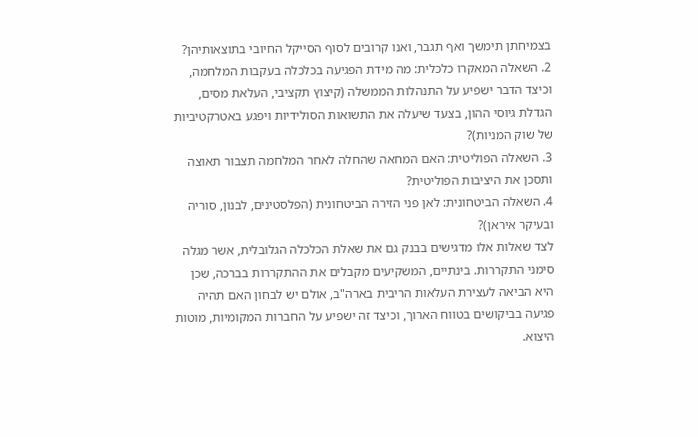בצמיחתן תימשך ואף תגבר, ואנו קרובים לסוף הסייקל החיובי בתוצאותיהן?
2. השאלה המאקרו כלכלית: מה מידת הפגיעה בכלכלה בעקבות המלחמה, וכיצד הדבר ישפיע על התנהלות הממשלה (קיצוץ תקציבי, העלאת מסים, הגדלת גיוסי ההון, בצעד שיעלה את התשואות הסולידיות ויפגע באטרקטיביות של שוק המניות)?
3. השאלה הפוליטית: האם המחאה שהחלה לאחר המלחמה תצבור תאוצה ותסכן את היציבות הפוליטית?
4. השאלה הביטחונית: לאן פני הזירה הביטחונית (הפלסטינים, לבנון, סוריה ובעיקר איראן)?
לצד שאלות אלו מדגישים בבנק גם את שאלת הכלכלה הגלובלית, אשר מגלה סימני התקררות. בינתיים, המשקיעים מקבלים את ההתקררות בברכה, שכן היא הביאה לעצירת העלאות הריבית בארה"ב, אולם יש לבחון האם תהיה פגיעה בביקושים בטווח הארוך, וכיצד זה ישפיע על החברות המקומיות, מוטות היצוא.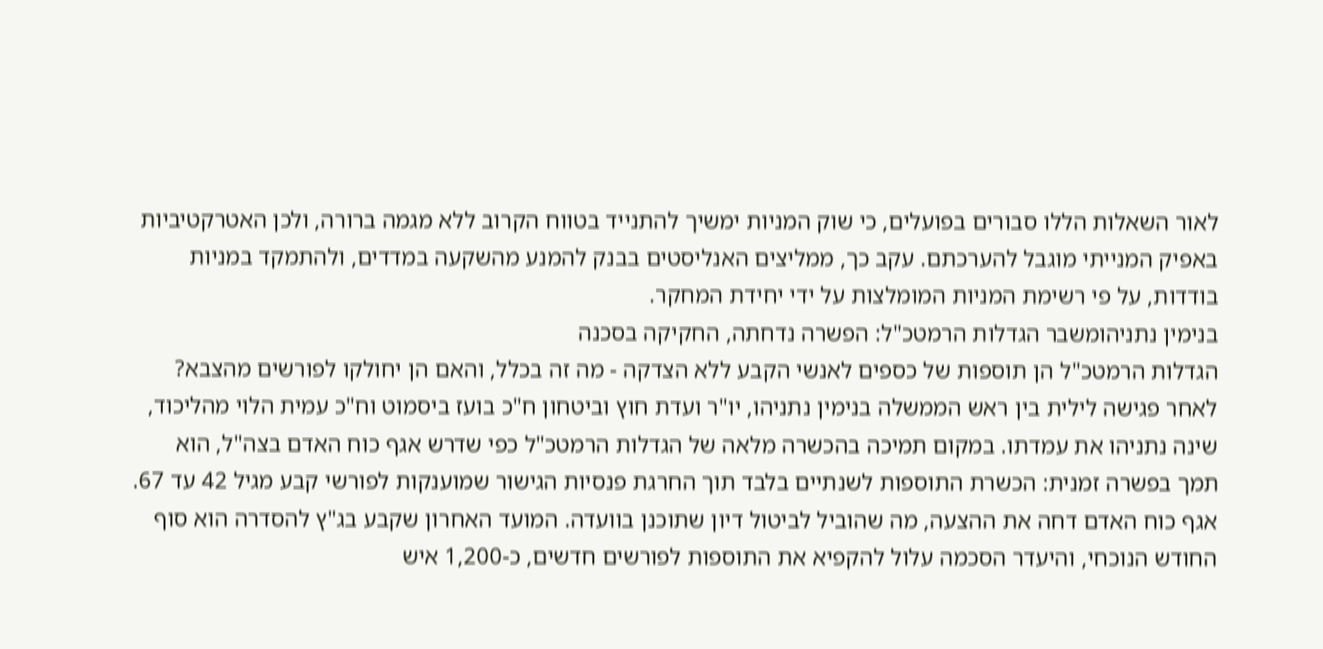לאור השאלות הללו סבורים בפועלים, כי שוק המניות ימשיך להתנייד בטווח הקרוב ללא מגמה ברורה, ולכן האטרקטיביות באפיק המנייתי מוגבל להערכתם. עקב כך, ממליצים האנליסטים בבנק להמנע מהשקעה במדדים, ולהתמקד במניות בודדות, על פי רשימת המניות המומלצות על ידי יחידת המחקר.
בנימין נתניהומשבר הגדלות הרמטכ"ל: הפשרה נדחתה, החקיקה בסכנה
הגדלות הרמטכ"ל הן תוספות של כספים לאנשי הקבע ללא הצדקה - מה זה בכלל, והאם הן יחולקו לפורשים מהצבא?
לאחר פגישה לילית בין ראש הממשלה בנימין נתניהו, יו"ר ועדת חוץ וביטחון ח"כ בועז ביסמוט וח"כ עמית הלוי מהליכוד, שינה נתניהו את עמדתו. במקום תמיכה בהכשרה מלאה של הגדלות הרמטכ"ל כפי שדרש אגף כוח האדם בצה"ל, הוא תמך בפשרה זמנית: הכשרת התוספות לשנתיים בלבד תוך החרגת פנסיות הגישור שמוענקות לפורשי קבע מגיל 42 עד 67. אגף כוח האדם דחה את ההצעה, מה שהוביל לביטול דיון שתוכנן בוועדה. המועד האחרון שקבע בג"ץ להסדרה הוא סוף החודש הנוכחי, והיעדר הסכמה עלול להקפיא את התוספות לפורשים חדשים, כ-1,200 איש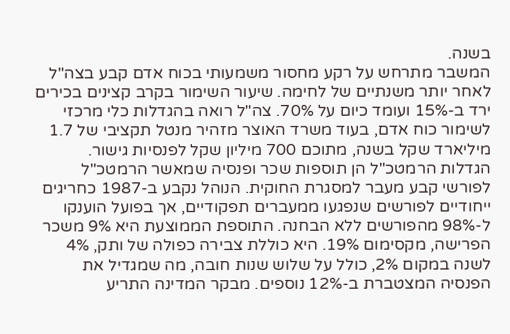בשנה.
המשבר מתרחש על רקע מחסור משמעותי בכוח אדם קבע בצה"ל לאחר יותר משנתיים של לחימה. שיעור השימור בקרב קצינים בכירים ירד ב-15% ועומד כיום על 70%. צה"ל רואה בהגדלות כלי מרכזי לשימור כוח אדם, בעוד משרד האוצר מזהיר מנטל תקציבי של 1.7 מיליארד שקל בשנה, מתוכם 700 מיליון שקל לפנסיות גישור.
הגדלות הרמטכ"ל הן תוספות שכר ופנסיה שמאשר הרמטכ"ל לפורשי קבע מעבר למסגרת החוקית. הנוהל נקבע ב-1987 כחריגים ייחודיים לפורשים שנפגעו ממעברים תפקודיים, אך בפועל הוענקו ל-98% מהפורשים ללא הבחנה. התוספת הממוצעת היא 9% משכר הפרישה, מקסימום 19%. היא כוללת צבירה כפולה של ותק, 4% לשנה במקום 2%, כולל על שלוש שנות חובה, מה שמגדיל את הפנסיה המצטברת ב-12% נוספים. מבקר המדינה התריע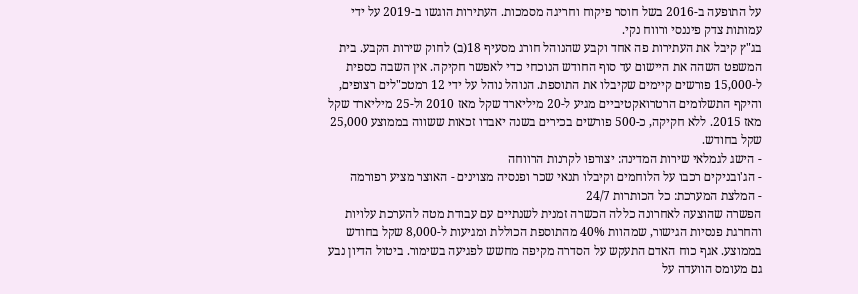על התופעה ב-2016 בשל חוסר פיקוח וחריגה מסמכות. העתירות הוגשו ב-2019 על ידי עמותות צדק פיננסי ורווח נקי.
בג"ץ קיבל את העתירות פה אחד וקבע שהנוהל חורג מסעיף 18(ב) לחוק שירות הקבע. בית המשפט השהה את היישום עד סוף החודש הנוכחי כדי לאפשר חקיקה. אין השבה כספית ל-15,000 פורשים קיימים שקיבלו את התוספת. הנוהל נוהל על ידי 12 רמטכ"לים רצופים, והיקף התשלומים הרטרואקטיביים מגיע ל-20 מיליארד שקל מאז 2010 ול-25 מיליארד שקל מאז 2015. ללא חקיקה, כ-500 פורשים בכירים בשנה יאבדו זכאות ששווה בממוצע 25,000 שקל בחודש.
- הישג לגמלאי שירות המדינה: יצורפו לקרנות הרווחה
- הג'ובניקים רכבו על הלוחמים וקיבלו תנאי שכר ופנסיה מצוינים - האוצר מציע רפורמה
- המלצת המערכת: כל הכותרות 24/7
הפשרה שהוצעה לאחרונה כללה הכשרה זמנית לשנתיים עם עבודת מטה להערכת עלויות והחרגת פנסיות הגישור, שמהוות 40% מהתוספת הכוללת ומגיעות ל-8,000 שקל בחודש בממוצע. אגף כוח האדם התעקש על הסדרה מקיפה מחשש לפגיעה בשימור. ביטול הדיון נבע גם מעומס הוועדה על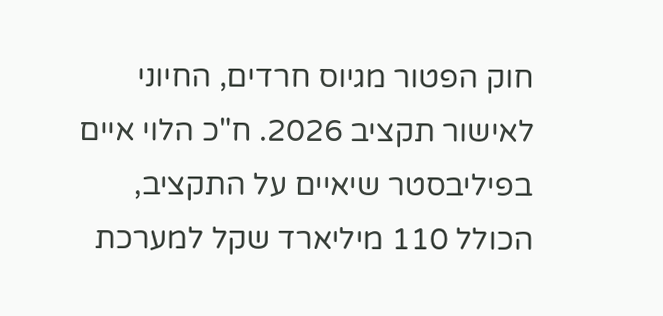חוק הפטור מגיוס חרדים, החיוני לאישור תקציב 2026. ח"כ הלוי איים בפיליבסטר שיאיים על התקציב, הכולל 110 מיליארד שקל למערכת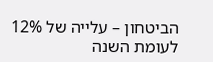הביטחון – עלייה של 12% לעומת השנה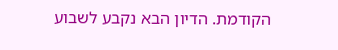הקודמת. הדיון הבא נקבע לשבוע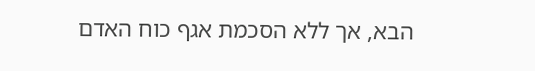הבא, אך ללא הסכמת אגף כוח האדם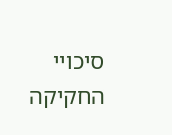סיכויי החקיקה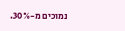נמוכים מ-30%.